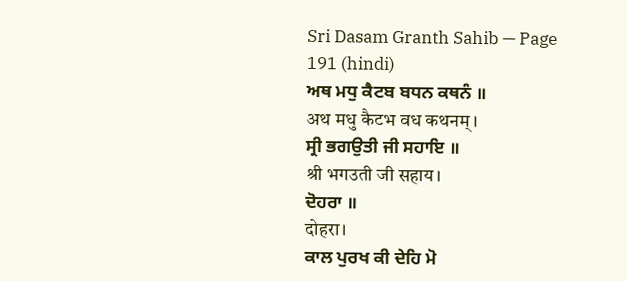Sri Dasam Granth Sahib — Page 191 (hindi)
ਅਥ ਮਧੁ ਕੈਟਬ ਬਧਨ ਕਥਨੰ ॥
अथ मधु कैटभ वध कथनम्।
ਸ੍ਰੀ ਭਗਉਤੀ ਜੀ ਸਹਾਇ ॥
श्री भगउती जी सहाय।
ਦੋਹਰਾ ॥
दोहरा।
ਕਾਲ ਪੁਰਖ ਕੀ ਦੇਹਿ ਮੋ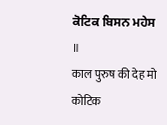ਕੋਟਿਕ ਬਿਸਨ ਮਹੇਸ ॥
काल पुरुष की देह मो कोटिक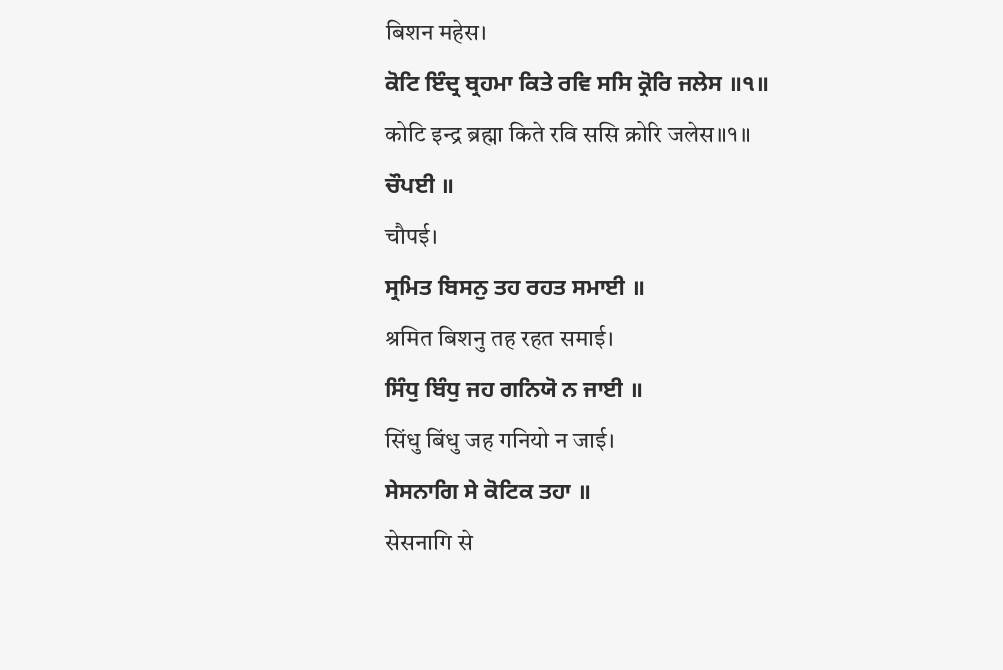बिशन महेस।
ਕੋਟਿ ਇੰਦ੍ਰ ਬ੍ਰਹਮਾ ਕਿਤੇ ਰਵਿ ਸਸਿ ਕ੍ਰੋਰਿ ਜਲੇਸ ॥੧॥
कोटि इन्द्र ब्रह्मा किते रवि ससि क्रोरि जलेस॥१॥
ਚੌਪਈ ॥
चौपई।
ਸ੍ਰਮਿਤ ਬਿਸਨੁ ਤਹ ਰਹਤ ਸਮਾਈ ॥
श्रमित बिशनु तह रहत समाई।
ਸਿੰਧੁ ਬਿੰਧੁ ਜਹ ਗਨਿਯੋ ਨ ਜਾਈ ॥
सिंधु बिंधु जह गनियो न जाई।
ਸੇਸਨਾਗਿ ਸੇ ਕੋਟਿਕ ਤਹਾ ॥
सेसनागि से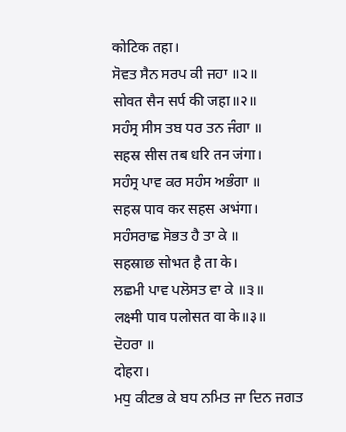कोटिक तहा।
ਸੋਵਤ ਸੈਨ ਸਰਪ ਕੀ ਜਹਾ ॥੨॥
सोवत सैन सर्प की जहा॥२॥
ਸਹੰਸ੍ਰ ਸੀਸ ਤਬ ਧਰ ਤਨ ਜੰਗਾ ॥
सहस्र सीस तब धरि तन जंगा।
ਸਹੰਸ੍ਰ ਪਾਵ ਕਰ ਸਹੰਸ ਅਭੰਗਾ ॥
सहस्र पाव कर सहस अभंगा।
ਸਹੰਸਰਾਛ ਸੋਭਤ ਹੈ ਤਾ ਕੇ ॥
सहस्राछ सोभत है ता के।
ਲਛਮੀ ਪਾਵ ਪਲੋਸਤ ਵਾ ਕੇ ॥੩॥
लक्ष्मी पाव पलोसत वा के॥३॥
ਦੋਹਰਾ ॥
दोहरा।
ਮਧੁ ਕੀਟਭ ਕੇ ਬਧ ਨਮਿਤ ਜਾ ਦਿਨ ਜਗਤ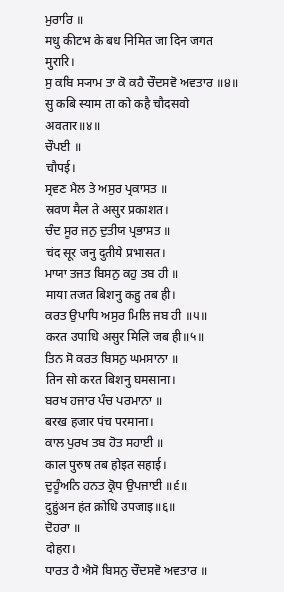ਮੁਰਾਰਿ ॥
मधु कीटभ के बध निमित जा दिन जगत मुरारि।
ਸੁ ਕਬਿ ਸ੍ਯਾਮ ਤਾ ਕੋ ਕਹੈ ਚੌਦਸਵੋ ਅਵਤਾਰ ॥੪॥
सु कबि स्याम ता को कहै चौदसवो अवतार॥४॥
ਚੌਪਈ ॥
चौपई।
ਸ੍ਰਵਣ ਮੈਲ ਤੇ ਅਸੁਰ ਪ੍ਰਕਾਸਤ ॥
स्रवण मैल ते असुर प्रकाशत।
ਚੰਦ ਸੂਰ ਜਨੁ ਦੁਤੀਯ ਪ੍ਰਭਾਸਤ ॥
चंद सूर जनु दुतीये प्रभासत।
ਮਾਯਾ ਤਜਤ ਬਿਸਨੁ ਕਹੁ ਤਬ ਹੀ ॥
माया तजत बिशनु कहु तब ही।
ਕਰਤ ਉਪਾਧਿ ਅਸੁਰ ਮਿਲਿ ਜਬ ਹੀ ॥੫॥
करत उपाधि असुर मिलि जब ही॥५॥
ਤਿਨ ਸੋ ਕਰਤ ਬਿਸਨੁ ਘਮਸਾਨਾ ॥
तिन सो करत बिशनु घमसाना।
ਬਰਖ ਹਜਾਰ ਪੰਚ ਪਰਮਾਨਾ ॥
बरख हजार पंच परमाना।
ਕਾਲ ਪੁਰਖ ਤਬ ਹੋਤ ਸਹਾਈ ॥
काल पुरुष तब होइत सहाई।
ਦੁਹੂੰਅਨਿ ਹਨਤ ਕ੍ਰੋਧ ਉਪਜਾਈ ॥੬॥
दुहुंअन हंत क्रोधि उपजाइ॥६॥
ਦੋਹਰਾ ॥
दोहरा।
ਧਾਰਤ ਹੈ ਐਸੋ ਬਿਸਨੁ ਚੌਦਸਵੋ ਅਵਤਾਰ ॥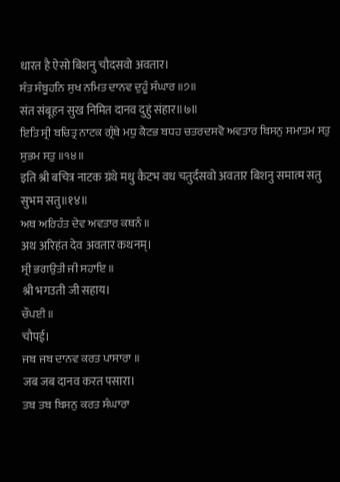धारत है ऐसो बिशनु चौदसवो अवतार।
ਸੰਤ ਸੰਬੂਹਨਿ ਸੁਖ ਨਮਿਤ ਦਾਨਵ ਦੁਹੂੰ ਸੰਘਾਰ ॥੭॥
संत संबूहन सुख निमित दानव दुहुं संहार॥७॥
ਇਤਿ ਸ੍ਰੀ ਬਚਿਤ੍ਰ ਨਾਟਕ ਗ੍ਰੰਥੇ ਮਧੁ ਕੈਟਭ ਬਧਹ ਚਤਰਦਸਵੋ ਅਵਤਾਰ ਬਿਸਨੁ ਸਮਾਤਮ ਸਤੁ ਸੁਭਮ ਸਤੁ ॥੧੪॥
इति श्री बचित्र नाटक ग्रंथे मधु कैटभ वध चतुर्दसवो अवतार बिशनु समात्म सतु सुभम सतु॥१४॥
ਅਥ ਅਰਿਹੰਤ ਦੇਵ ਅਵਤਾਰ ਕਥਨੰ ॥
अथ अरिहंत देव अवतार कथनम्।
ਸ੍ਰੀ ਭਗਉਤੀ ਜੀ ਸਹਾਇ ॥
श्री भगउती जी सहाय।
ਚੌਪਈ ॥
चौपई।
ਜਬ ਜਬ ਦਾਨਵ ਕਰਤ ਪਾਸਾਰਾ ॥
जब जब दानव करत पसारा।
ਤਬ ਤਬ ਬਿਸਨੁ ਕਰਤ ਸੰਘਾਰਾ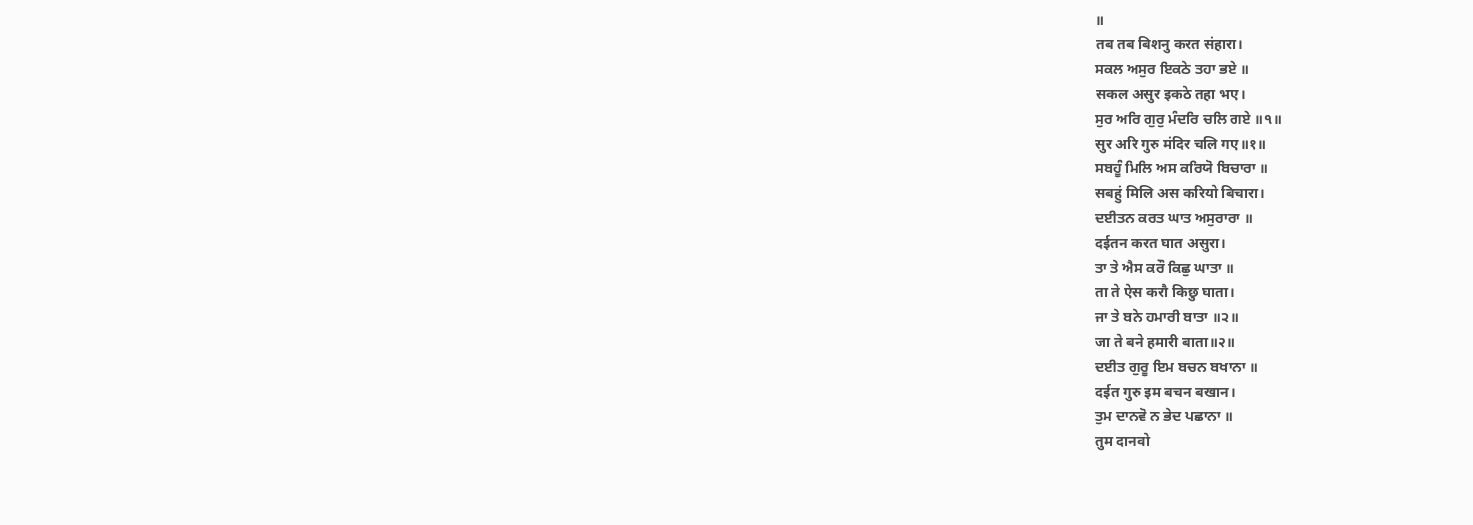॥
तब तब बिशनु करत संहारा।
ਸਕਲ ਅਸੁਰ ਇਕਠੇ ਤਹਾ ਭਏ ॥
सकल असुर इकठे तहा भए।
ਸੁਰ ਅਰਿ ਗੁਰੁ ਮੰਦਰਿ ਚਲਿ ਗਏ ॥੧॥
सुर अरि गुरु मंदिर चलि गए॥१॥
ਸਬਹੂੰ ਮਿਲਿ ਅਸ ਕਰਿਯੋ ਬਿਚਾਰਾ ॥
सबहुं मिलि अस करियो बिचारा।
ਦਈਤਨ ਕਰਤ ਘਾਤ ਅਸੁਰਾਰਾ ॥
दईतन करत घात असुरा।
ਤਾ ਤੇ ਐਸ ਕਰੌ ਕਿਛੁ ਘਾਤਾ ॥
ता ते ऐस करौ किछु घाता।
ਜਾ ਤੇ ਬਨੇ ਹਮਾਰੀ ਬਾਤਾ ॥੨॥
जा ते बने हमारी बाता॥२॥
ਦਈਤ ਗੁਰੂ ਇਮ ਬਚਨ ਬਖਾਨਾ ॥
दईत गुरु इम बचन बखान।
ਤੁਮ ਦਾਨਵੋ ਨ ਭੇਦ ਪਛਾਨਾ ॥
तुम दानवो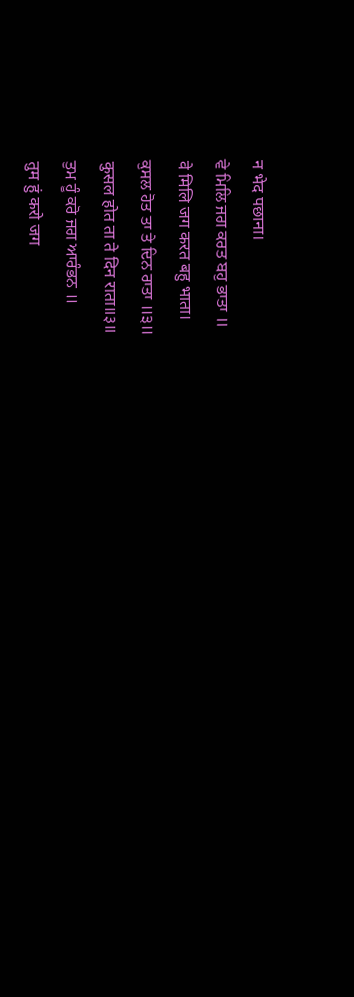न भेद पछाना।
ਵੇ ਮਿਲਿ ਜਗ ਕਰਤ ਬਹੁ ਭਾਤਾ ॥
वे मिलि जग करत बहु भाता।
ਕੁਸਲ ਹੋਤ ਤਾ ਤੇ ਦਿਨ ਰਾਤਾ ॥੩॥
कुसल होत ता ते दिन राता॥३॥
ਤੁਮ ਹੂੰ ਕਰੋ ਜਗ ਆਰੰਭਨ ॥
तुम हुं करो जग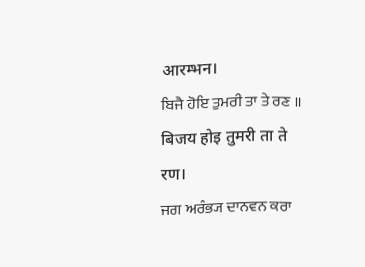आरम्भन।
ਬਿਜੈ ਹੋਇ ਤੁਮਰੀ ਤਾ ਤੇ ਰਣ ॥
बिजय होइ तुमरी ता ते रण।
ਜਗ ਅਰੰਭ੍ਯ ਦਾਨਵਨ ਕਰਾ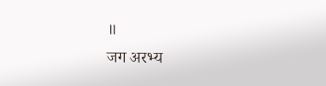॥
जग अरभ्य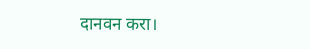दानवन करा।